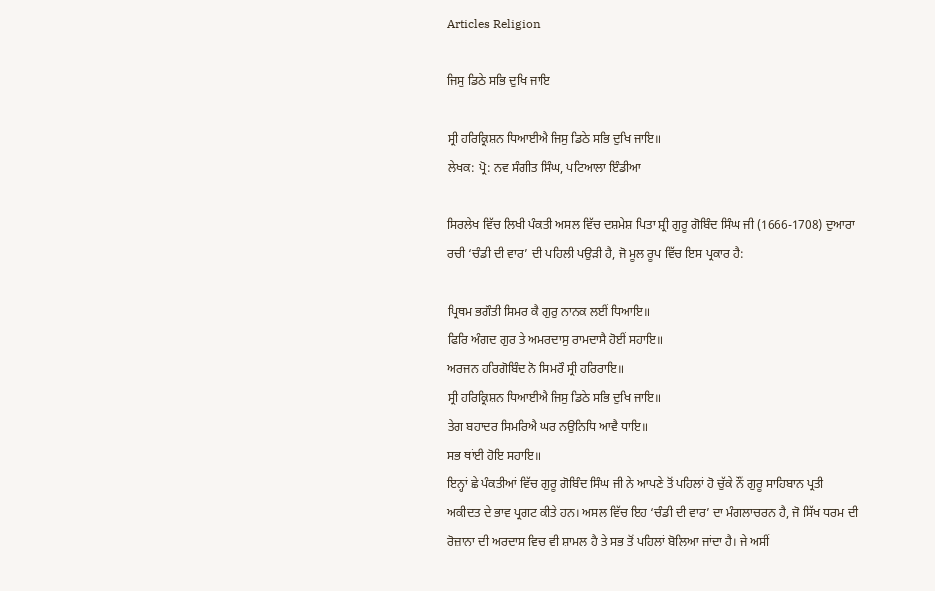Articles Religion

ਜਿਸੁ ਡਿਠੇ ਸਭਿ ਦੁਖਿ ਜਾਇ

ਸ੍ਰੀ ਹਰਿਕ੍ਰਿਸ਼ਨ ਧਿਆਈਐ ਜਿਸੁ ਡਿਠੇ ਸਭਿ ਦੁਖਿ ਜਾਇ॥
ਲੇਖਕ: ਪ੍ਰੋ: ਨਵ ਸੰਗੀਤ ਸਿੰਘ, ਪਟਿਆਲਾ ਇੰਡੀਆ

ਸਿਰਲੇਖ ਵਿੱਚ ਲਿਖੀ ਪੰਕਤੀ ਅਸਲ ਵਿੱਚ ਦਸ਼ਮੇਸ਼ ਪਿਤਾ ਸ਼੍ਰੀ ਗੁਰੂ ਗੋਬਿੰਦ ਸਿੰਘ ਜੀ (1666-1708) ਦੁਆਰਾ ਰਚੀ ‘ਚੰਡੀ ਦੀ ਵਾਰ’ ਦੀ ਪਹਿਲੀ ਪਉੜੀ ਹੈ, ਜੋ ਮੂਲ ਰੂਪ ਵਿੱਚ ਇਸ ਪ੍ਰਕਾਰ ਹੈ:

ਪ੍ਰਿਥਮ ਭਗੌਤੀ ਸਿਮਰ ਕੈ ਗੁਰੁ ਨਾਨਕ ਲਈਂ ਧਿਆਇ॥
ਫਿਰਿ ਅੰਗਦ ਗੁਰ ਤੇ ਅਮਰਦਾਸੁ ਰਾਮਦਾਸੈ ਹੋਈਂ ਸਹਾਇ॥
ਅਰਜਨ ਹਰਿਗੋਬਿੰਦ ਨੋ ਸਿਮਰੌ ਸ੍ਰੀ ਹਰਿਰਾਇ॥
ਸ੍ਰੀ ਹਰਿਕ੍ਰਿਸ਼ਨ ਧਿਆਈਐ ਜਿਸੁ ਡਿਠੇ ਸਭਿ ਦੁਖਿ ਜਾਇ॥
ਤੇਗ ਬਹਾਦਰ ਸਿਮਰਿਐ ਘਰ ਨਉਨਿਧਿ ਆਵੈ ਧਾਇ॥
ਸਭ ਥਾਂਈ ਹੋਇ ਸਹਾਇ॥
ਇਨ੍ਹਾਂ ਛੇ ਪੰਕਤੀਆਂ ਵਿੱਚ ਗੁਰੂ ਗੋਬਿੰਦ ਸਿੰਘ ਜੀ ਨੇ ਆਪਣੇ ਤੋਂ ਪਹਿਲਾਂ ਹੋ ਚੁੱਕੇ ਨੌਂ ਗੁਰੂ ਸਾਹਿਬਾਨ ਪ੍ਰਤੀ ਅਕੀਦਤ ਦੇ ਭਾਵ ਪ੍ਰਗਟ ਕੀਤੇ ਹਨ। ਅਸਲ ਵਿੱਚ ਇਹ ‘ਚੰਡੀ ਦੀ ਵਾਰ’ ਦਾ ਮੰਗਲਾਚਰਨ ਹੈ, ਜੋ ਸਿੱਖ ਧਰਮ ਦੀ ਰੋਜ਼ਾਨਾ ਦੀ ਅਰਦਾਸ ਵਿਚ ਵੀ ਸ਼ਾਮਲ ਹੈ ਤੇ ਸਭ ਤੋਂ ਪਹਿਲਾਂ ਬੋਲਿਆ ਜਾਂਦਾ ਹੈ। ਜੇ ਅਸੀਂ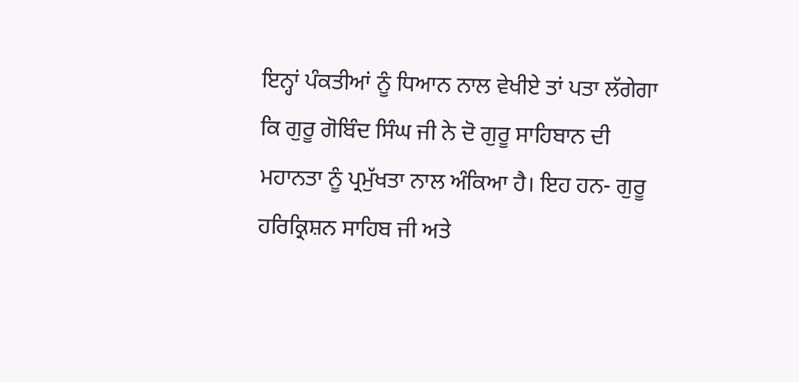ਇਨ੍ਹਾਂ ਪੰਕਤੀਆਂ ਨੂੰ ਧਿਆਨ ਨਾਲ ਵੇਖੀਏ ਤਾਂ ਪਤਾ ਲੱਗੇਗਾ ਕਿ ਗੁਰੂ ਗੋਬਿੰਦ ਸਿੰਘ ਜੀ ਨੇ ਦੋ ਗੁਰੂ ਸਾਹਿਬਾਨ ਦੀ ਮਹਾਨਤਾ ਨੂੰ ਪ੍ਰਮੁੱਖਤਾ ਨਾਲ ਅੰਕਿਆ ਹੈ। ਇਹ ਹਨ- ਗੁਰੂ ਹਰਿਕ੍ਰਿਸ਼ਨ ਸਾਹਿਬ ਜੀ ਅਤੇ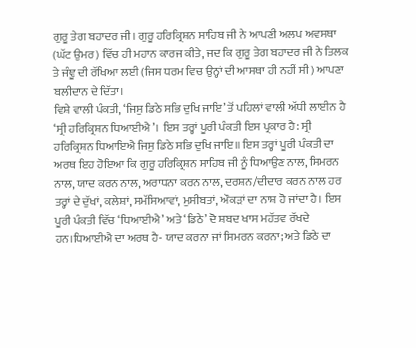ਗੁਰੂ ਤੇਗ ਬਹਾਦਰ ਜੀ। ਗੁਰੂ ਹਰਿਕ੍ਰਿਸ਼ਨ ਸਾਹਿਬ ਜੀ ਨੇ ਆਪਣੀ ਅਲਪ ਅਵਸਥਾ (ਘੱਟ ਉਮਰ) ਵਿੱਚ ਹੀ ਮਹਾਨ ਕਾਰਜ ਕੀਤੇ, ਜਦ ਕਿ ਗੁਰੂ ਤੇਗ ਬਹਾਦਰ ਜੀ ਨੇ ਤਿਲਕ ਤੇ ਜੰਞੂ ਦੀ ਰੱਖਿਆ ਲਈ (ਜਿਸ ਧਰਮ ਵਿਚ ਉਨ੍ਹਾਂ ਦੀ ਆਸਥਾ ਹੀ ਨਹੀਂ ਸੀ) ਆਪਣਾ ਬਲੀਦਾਨ ਦੇ ਦਿੱਤਾ।
ਵਿਸ਼ੇ ਵਾਲੀ ਪੰਕਤੀ, ‘ਜਿਸੁ ਡਿਠੇ ਸਭਿ ਦੁਖਿ ਜਾਇ’ ਤੋਂ ਪਹਿਲਾਂ ਵਾਲੀ ਅੱਧੀ ਲਾਈਨ ਹੈ ‘ਸ੍ਰੀ ਹਰਿਕ੍ਰਿਸ਼ਨ ਧਿਆਈਐ’। ਇਸ ਤਰ੍ਹਾਂ ਪੂਰੀ ਪੰਕਤੀ ਇਸ ਪ੍ਰਕਾਰ ਹੈ: ਸ੍ਰੀ ਹਰਿਕ੍ਰਿਸ਼ਨ ਧਿਆਇਐ ਜਿਸੁ ਡਿਠੇ ਸਭਿ ਦੁਖਿ ਜਾਇ॥ ਇਸ ਤਰ੍ਹਾਂ ਪੂਰੀ ਪੰਕਤੀ ਦਾ ਅਰਥ ਇਹ ਹੋਇਆ ਕਿ ਗੁਰੂ ਹਰਿਕ੍ਰਿਸ਼ਨ ਸਾਹਿਬ ਜੀ ਨੂੰ ਧਿਆਉਣ ਨਾਲ, ਸਿਮਰਨ ਨਾਲ, ਯਾਦ ਕਰਨ ਨਾਲ, ਅਰਾਧਨਾ ਕਰਨ ਨਾਲ, ਦਰਸ਼ਨ/ਦੀਦਾਰ ਕਰਨ ਨਾਲ ਹਰ ਤਰ੍ਹਾਂ ਦੇ ਦੁੱਖਾਂ, ਕਲੇਸ਼ਾਂ, ਸਮੱਸਿਆਵਾਂ, ਮੁਸੀਬਤਾਂ, ਔਕੜਾਂ ਦਾ ਨਾਸ਼ ਹੋ ਜਾਂਦਾ ਹੈ। ਇਸ ਪੂਰੀ ਪੰਕਤੀ ਵਿੱਚ ‘ਧਿਆਈਐ’ ਅਤੇ ‘ਡਿਠੇ’ ਦੋ ਸ਼ਬਦ ਖਾਸ ਮਹੱਤਵ ਰੱਖਦੇ ਹਨ।ਧਿਆਈਐ ਦਾ ਅਰਥ ਹੈ- ਯਾਦ ਕਰਨਾ ਜਾਂ ਸਿਮਰਨ ਕਰਨਾ; ਅਤੇ ਡਿਠੇ ਦਾ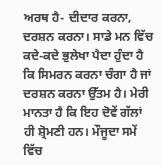ਅਰਥ ਹੈ- ਦੀਦਾਰ ਕਰਨਾ, ਦਰਸ਼ਨ ਕਰਨਾ। ਸਾਡੇ ਮਨ ਵਿੱਚ ਕਦੇ-ਕਦੇ ਭੁਲੇਖਾ ਪੈਦਾ ਹੁੰਦਾ ਹੈ ਕਿ ਸਿਮਰਨ ਕਰਨਾ ਚੰਗਾ ਹੈ ਜਾਂ ਦਰਸ਼ਨ ਕਰਨਾ ਉੱਤਮ ਹੈ। ਮੇਰੀ ਮਾਨਤਾ ਹੈ ਕਿ ਇਹ ਦੋਵੇਂ ਗੱਲਾਂ ਹੀ ਸ਼੍ਰੋਮਣੀ ਹਨ। ਮੌਜੂਦਾ ਸਮੇਂ ਵਿੱਚ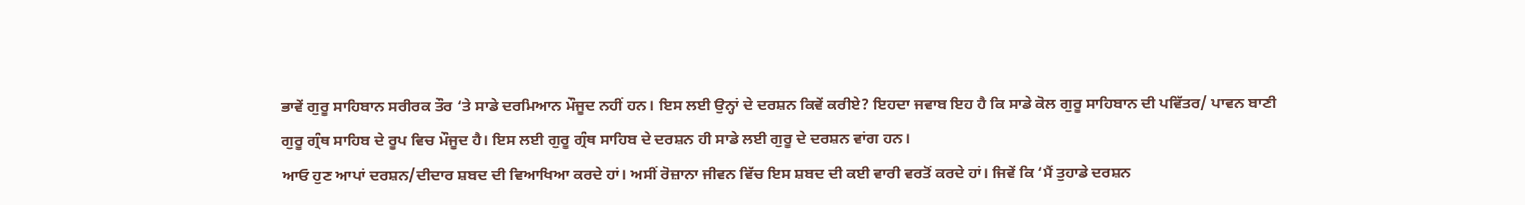ਭਾਵੇਂ ਗੁਰੂ ਸਾਹਿਬਾਨ ਸਰੀਰਕ ਤੌਰ ‘ਤੇ ਸਾਡੇ ਦਰਮਿਆਨ ਮੌਜੂਦ ਨਹੀਂ ਹਨ। ਇਸ ਲਈ ਉਨ੍ਹਾਂ ਦੇ ਦਰਸ਼ਨ ਕਿਵੇਂ ਕਰੀਏ? ਇਹਦਾ ਜਵਾਬ ਇਹ ਹੈ ਕਿ ਸਾਡੇ ਕੋਲ ਗੁਰੂ ਸਾਹਿਬਾਨ ਦੀ ਪਵਿੱਤਰ/ ਪਾਵਨ ਬਾਣੀ ਗੁਰੂ ਗ੍ਰੰਥ ਸਾਹਿਬ ਦੇ ਰੂਪ ਵਿਚ ਮੌਜੂਦ ਹੈ। ਇਸ ਲਈ ਗੁਰੂ ਗ੍ਰੰਥ ਸਾਹਿਬ ਦੇ ਦਰਸ਼ਨ ਹੀ ਸਾਡੇ ਲਈ ਗੁਰੂ ਦੇ ਦਰਸ਼ਨ ਵਾਂਗ ਹਨ।
ਆਓ ਹੁਣ ਆਪਾਂ ਦਰਸ਼ਨ/ਦੀਦਾਰ ਸ਼ਬਦ ਦੀ ਵਿਆਖਿਆ ਕਰਦੇ ਹਾਂ। ਅਸੀਂ ਰੋਜ਼ਾਨਾ ਜੀਵਨ ਵਿੱਚ ਇਸ ਸ਼ਬਦ ਦੀ ਕਈ ਵਾਰੀ ਵਰਤੋਂ ਕਰਦੇ ਹਾਂ। ਜਿਵੇਂ ਕਿ ‘ਮੈਂ ਤੁਹਾਡੇ ਦਰਸ਼ਨ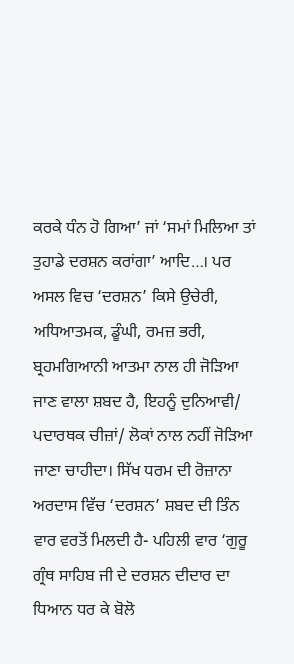ਕਰਕੇ ਧੰਨ ਹੋ ਗਿਆ’ ਜਾਂ ‘ਸਮਾਂ ਮਿਲਿਆ ਤਾਂ ਤੁਹਾਡੇ ਦਰਸ਼ਨ ਕਰਾਂਗਾ’ ਆਦਿ…। ਪਰ ਅਸਲ ਵਿਚ ‘ਦਰਸ਼ਨ’ ਕਿਸੇ ਉਚੇਰੀ, ਅਧਿਆਤਮਕ, ਡੂੰਘੀ, ਰਮਜ਼ ਭਰੀ, ਬ੍ਰਹਮਗਿਆਨੀ ਆਤਮਾ ਨਾਲ ਹੀ ਜੋੜਿਆ ਜਾਣ ਵਾਲਾ ਸ਼ਬਦ ਹੈ, ਇਹਨੂੰ ਦੁਨਿਆਵੀ/ ਪਦਾਰਥਕ ਚੀਜ਼ਾਂ/ ਲੋਕਾਂ ਨਾਲ ਨਹੀਂ ਜੋੜਿਆ ਜਾਣਾ ਚਾਹੀਦਾ। ਸਿੱਖ ਧਰਮ ਦੀ ਰੋਜ਼ਾਨਾ ਅਰਦਾਸ ਵਿੱਚ ‘ਦਰਸ਼ਨ’ ਸ਼ਬਦ ਦੀ ਤਿੰਨ ਵਾਰ ਵਰਤੋਂ ਮਿਲਦੀ ਹੈ- ਪਹਿਲੀ ਵਾਰ ‘ਗੁਰੂ ਗ੍ਰੰਥ ਸਾਹਿਬ ਜੀ ਦੇ ਦਰਸ਼ਨ ਦੀਦਾਰ ਦਾ ਧਿਆਨ ਧਰ ਕੇ ਬੋਲੋ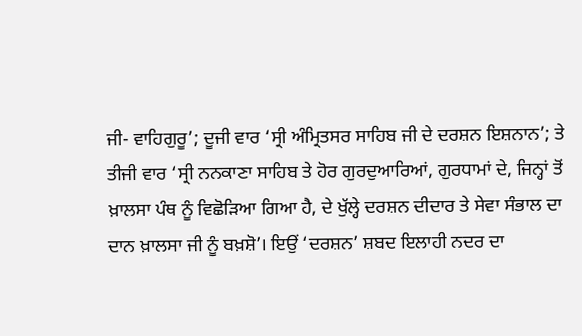ਜੀ- ਵਾਹਿਗੁਰੂ’; ਦੂਜੀ ਵਾਰ ‘ਸ੍ਰੀ ਅੰਮ੍ਰਿਤਸਰ ਸਾਹਿਬ ਜੀ ਦੇ ਦਰਸ਼ਨ ਇਸ਼ਨਾਨ’; ਤੇ ਤੀਜੀ ਵਾਰ ‘ਸ੍ਰੀ ਨਨਕਾਣਾ ਸਾਹਿਬ ਤੇ ਹੋਰ ਗੁਰਦੁਆਰਿਆਂ, ਗੁਰਧਾਮਾਂ ਦੇ, ਜਿਨ੍ਹਾਂ ਤੋਂ ਖ਼ਾਲਸਾ ਪੰਥ ਨੂੰ ਵਿਛੋੜਿਆ ਗਿਆ ਹੈ, ਦੇ ਖੁੱਲ੍ਹੇ ਦਰਸ਼ਨ ਦੀਦਾਰ ਤੇ ਸੇਵਾ ਸੰਭਾਲ ਦਾ ਦਾਨ ਖ਼ਾਲਸਾ ਜੀ ਨੂੰ ਬਖ਼ਸ਼ੋ’। ਇਉਂ ‘ਦਰਸ਼ਨ’ ਸ਼ਬਦ ਇਲਾਹੀ ਨਦਰ ਦਾ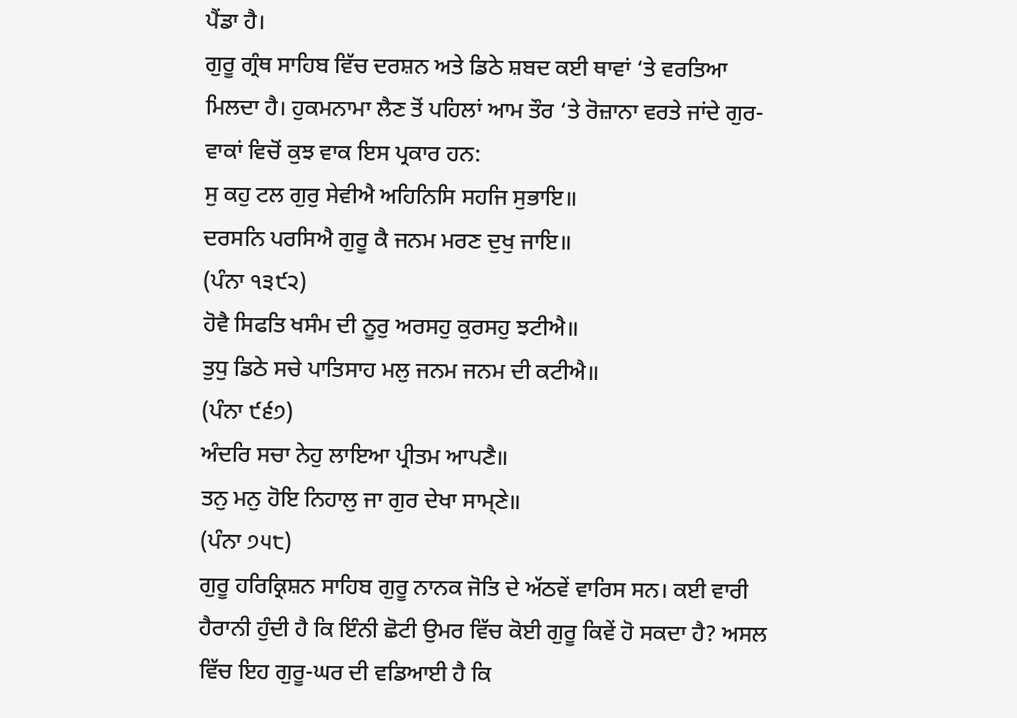ਪੈਂਡਾ ਹੈ।
ਗੁਰੂ ਗ੍ਰੰਥ ਸਾਹਿਬ ਵਿੱਚ ਦਰਸ਼ਨ ਅਤੇ ਡਿਠੇ ਸ਼ਬਦ ਕਈ ਥਾਵਾਂ ‘ਤੇ ਵਰਤਿਆ ਮਿਲਦਾ ਹੈ। ਹੁਕਮਨਾਮਾ ਲੈਣ ਤੋਂ ਪਹਿਲਾਂ ਆਮ ਤੌਰ ‘ਤੇ ਰੋਜ਼ਾਨਾ ਵਰਤੇ ਜਾਂਦੇ ਗੁਰ-ਵਾਕਾਂ ਵਿਚੋਂ ਕੁਝ ਵਾਕ ਇਸ ਪ੍ਰਕਾਰ ਹਨ:
ਸੁ ਕਹੁ ਟਲ ਗੁਰੁ ਸੇਵੀਐ ਅਹਿਨਿਸਿ ਸਹਜਿ ਸੁਭਾਇ॥
ਦਰਸਨਿ ਪਰਸਿਐ ਗੁਰੂ ਕੈ ਜਨਮ ਮਰਣ ਦੁਖੁ ਜਾਇ॥
(ਪੰਨਾ ੧੩੯੨)
ਹੋਵੈ ਸਿਫਤਿ ਖਸੰਮ ਦੀ ਨੂਰੁ ਅਰਸਹੁ ਕੁਰਸਹੁ ਝਟੀਐ॥
ਤੁਧੁ ਡਿਠੇ ਸਚੇ ਪਾਤਿਸਾਹ ਮਲੁ ਜਨਮ ਜਨਮ ਦੀ ਕਟੀਐ॥
(ਪੰਨਾ ੯੬੭)
ਅੰਦਰਿ ਸਚਾ ਨੇਹੁ ਲਾਇਆ ਪ੍ਰੀਤਮ ਆਪਣੈ॥
ਤਨੁ ਮਨੁ ਹੋਇ ਨਿਹਾਲੁ ਜਾ ਗੁਰ ਦੇਖਾ ਸਾਮ੍ਣੇ॥
(ਪੰਨਾ ੭੫੮)
ਗੁਰੂ ਹਰਿਕ੍ਰਿਸ਼ਨ ਸਾਹਿਬ ਗੁਰੂ ਨਾਨਕ ਜੋਤਿ ਦੇ ਅੱਠਵੇਂ ਵਾਰਿਸ ਸਨ। ਕਈ ਵਾਰੀ ਹੈਰਾਨੀ ਹੁੰਦੀ ਹੈ ਕਿ ਇੰਨੀ ਛੋਟੀ ਉਮਰ ਵਿੱਚ ਕੋਈ ਗੁਰੂ ਕਿਵੇਂ ਹੋ ਸਕਦਾ ਹੈ? ਅਸਲ ਵਿੱਚ ਇਹ ਗੁਰੂ-ਘਰ ਦੀ ਵਡਿਆਈ ਹੈ ਕਿ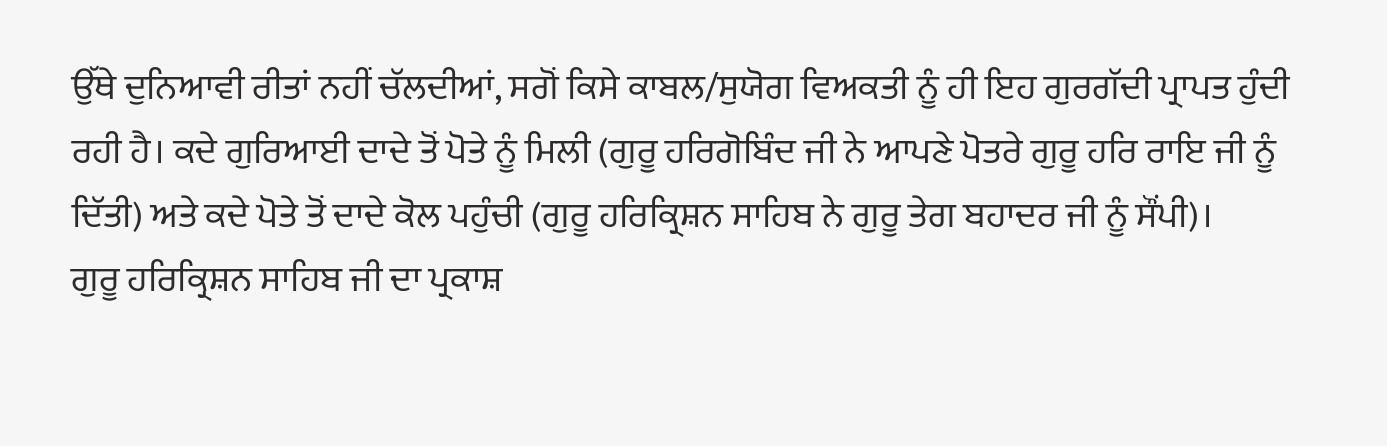ਉੱਥੇ ਦੁਨਿਆਵੀ ਰੀਤਾਂ ਨਹੀਂ ਚੱਲਦੀਆਂ, ਸਗੋਂ ਕਿਸੇ ਕਾਬਲ/ਸੁਯੋਗ ਵਿਅਕਤੀ ਨੂੰ ਹੀ ਇਹ ਗੁਰਗੱਦੀ ਪ੍ਰਾਪਤ ਹੁੰਦੀ ਰਹੀ ਹੈ। ਕਦੇ ਗੁਰਿਆਈ ਦਾਦੇ ਤੋਂ ਪੋਤੇ ਨੂੰ ਮਿਲੀ (ਗੁਰੂ ਹਰਿਗੋਬਿੰਦ ਜੀ ਨੇ ਆਪਣੇ ਪੋਤਰੇ ਗੁਰੂ ਹਰਿ ਰਾਇ ਜੀ ਨੂੰ ਦਿੱਤੀ) ਅਤੇ ਕਦੇ ਪੋਤੇ ਤੋਂ ਦਾਦੇ ਕੋਲ ਪਹੁੰਚੀ (ਗੁਰੂ ਹਰਿਕ੍ਰਿਸ਼ਨ ਸਾਹਿਬ ਨੇ ਗੁਰੂ ਤੇਗ ਬਹਾਦਰ ਜੀ ਨੂੰ ਸੌਂਪੀ)।
ਗੁਰੂ ਹਰਿਕ੍ਰਿਸ਼ਨ ਸਾਹਿਬ ਜੀ ਦਾ ਪ੍ਰਕਾਸ਼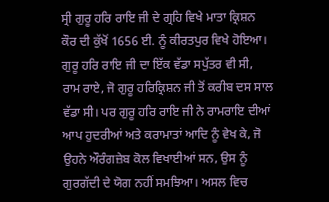ਸ੍ਰੀ ਗੁਰੂ ਹਰਿ ਰਾਇ ਜੀ ਦੇ ਗ੍ਰਹਿ ਵਿਖੇ ਮਾਤਾ ਕ੍ਰਿਸ਼ਨ ਕੌਰ ਦੀ ਕੁੱਖੋਂ 1656 ਈ. ਨੂੰ ਕੀਰਤਪੁਰ ਵਿਖੇ ਹੋਇਆ। ਗੁਰੂ ਹਰਿ ਰਾਇ ਜੀ ਦਾ ਇੱਕ ਵੱਡਾ ਸਪੁੱਤਰ ਵੀ ਸੀ, ਰਾਮ ਰਾਏ, ਜੋ ਗੁਰੂ ਹਰਿਕ੍ਰਿਸ਼ਨ ਜੀ ਤੋਂ ਕਰੀਬ ਦਸ ਸਾਲ ਵੱਡਾ ਸੀ। ਪਰ ਗੁਰੂ ਹਰਿ ਰਾਇ ਜੀ ਨੇ ਰਾਮਰਾਇ ਦੀਆਂ ਆਪ ਹੁਦਰੀਆਂ ਅਤੇ ਕਰਾਮਾਤਾਂ ਆਦਿ ਨੂੰ ਵੇਖ ਕੇ, ਜੋ ਉਹਨੇ ਔਰੰਗਜ਼ੇਬ ਕੋਲ ਵਿਖਾਈਆਂ ਸਨ, ਉਸ ਨੂੰ ਗੁਰਗੱਦੀ ਦੇ ਯੋਗ ਨਹੀਂ ਸਮਝਿਆ। ਅਸਲ ਵਿਚ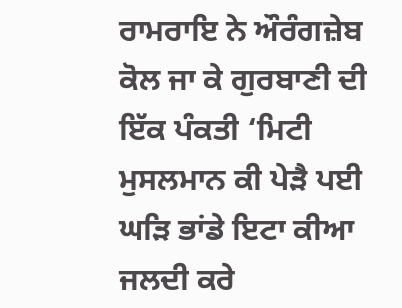ਰਾਮਰਾਇ ਨੇ ਔਰੰਗਜ਼ੇਬ ਕੋਲ ਜਾ ਕੇ ਗੁਰਬਾਣੀ ਦੀ ਇੱਕ ਪੰਕਤੀ ‘ਮਿਟੀ ਮੁਸਲਮਾਨ ਕੀ ਪੇੜੈ ਪਈ ਘੜਿ ਭਾਂਡੇ ਇਟਾ ਕੀਆ ਜਲਦੀ ਕਰੇ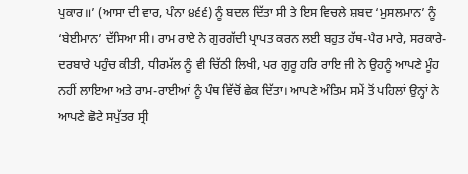ਪੁਕਾਰ॥’ (ਆਸਾ ਦੀ ਵਾਰ, ਪੰਨਾ ੪੬੬) ਨੂੰ ਬਦਲ ਦਿੱਤਾ ਸੀ ਤੇ ਇਸ ਵਿਚਲੇ ਸ਼ਬਦ ‘ਮੁਸਲਮਾਨ’ ਨੂੰ ‘ਬੇਈਮਾਨ’ ਦੱਸਿਆ ਸੀ। ਰਾਮ ਰਾਏ ਨੇ ਗੁਰਗੱਦੀ ਪ੍ਰਾਪਤ ਕਰਨ ਲਈ ਬਹੁਤ ਹੱਥ-ਪੈਰ ਮਾਰੇ, ਸਰਕਾਰੇ-ਦਰਬਾਰੇ ਪਹੁੰਚ ਕੀਤੀ, ਧੀਰਮੱਲ ਨੂੰ ਵੀ ਚਿੱਠੀ ਲਿਖੀ, ਪਰ ਗੁਰੂ ਹਰਿ ਰਾਇ ਜੀ ਨੇ ਉਹਨੂੰ ਆਪਣੇ ਮੂੰਹ ਨਹੀਂ ਲਾਇਆ ਅਤੇ ਰਾਮ-ਰਾਈਆਂ ਨੂੰ ਪੰਥ ਵਿੱਚੋਂ ਛੇਕ ਦਿੱਤਾ। ਆਪਣੇ ਅੰਤਿਮ ਸਮੇਂ ਤੋਂ ਪਹਿਲਾਂ ਉਨ੍ਹਾਂ ਨੇ ਆਪਣੇ ਛੋਟੇ ਸਪੁੱਤਰ ਸ੍ਰੀ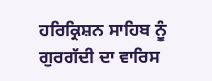ਹਰਿਕ੍ਰਿਸ਼ਨ ਸਾਹਿਬ ਨੂੰ ਗੁਰਗੱਦੀ ਦਾ ਵਾਰਿਸ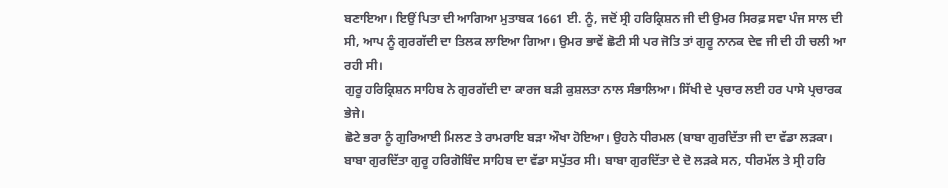ਬਣਾਇਆ। ਇਉਂ ਪਿਤਾ ਦੀ ਆਗਿਆ ਮੁਤਾਬਕ 1661 ਈ. ਨੂੰ, ਜਦੋਂ ਸ੍ਰੀ ਹਰਿਕ੍ਰਿਸ਼ਨ ਜੀ ਦੀ ਉਮਰ ਸਿਰਫ਼ ਸਵਾ ਪੰਜ ਸਾਲ ਦੀ ਸੀ, ਆਪ ਨੂੰ ਗੁਰਗੱਦੀ ਦਾ ਤਿਲਕ ਲਾਇਆ ਗਿਆ। ਉਮਰ ਭਾਵੇਂ ਛੋਟੀ ਸੀ ਪਰ ਜੋਤਿ ਤਾਂ ਗੁਰੂ ਨਾਨਕ ਦੇਵ ਜੀ ਦੀ ਹੀ ਚਲੀ ਆ ਰਹੀ ਸੀ।
ਗੁਰੂ ਹਰਿਕ੍ਰਿਸ਼ਨ ਸਾਹਿਬ ਨੇ ਗੁਰਗੱਦੀ ਦਾ ਕਾਰਜ ਬੜੀ ਕੁਸ਼ਲਤਾ ਨਾਲ ਸੰਭਾਲਿਆ। ਸਿੱਖੀ ਦੇ ਪ੍ਰਚਾਰ ਲਈ ਹਰ ਪਾਸੇ ਪ੍ਰਚਾਰਕ ਭੇਜੇ।
ਛੋਟੇ ਭਰਾ ਨੂੰ ਗੁਰਿਆਈ ਮਿਲਣ ਤੇ ਰਾਮਰਾਇ ਬੜਾ ਔਖਾ ਹੋਇਆ। ਉਹਨੇ ਧੀਰਮਲ (ਬਾਬਾ ਗੁਰਦਿੱਤਾ ਜੀ ਦਾ ਵੱਡਾ ਲੜਕਾ। ਬਾਬਾ ਗੁਰਦਿੱਤਾ ਗੁਰੂ ਹਰਿਗੋਬਿੰਦ ਸਾਹਿਬ ਦਾ ਵੱਡਾ ਸਪੁੱਤਰ ਸੀ। ਬਾਬਾ ਗੁਰਦਿੱਤਾ ਦੇ ਦੋ ਲੜਕੇ ਸਨ, ਧੀਰਮੱਲ ਤੇ ਸ੍ਰੀ ਹਰਿ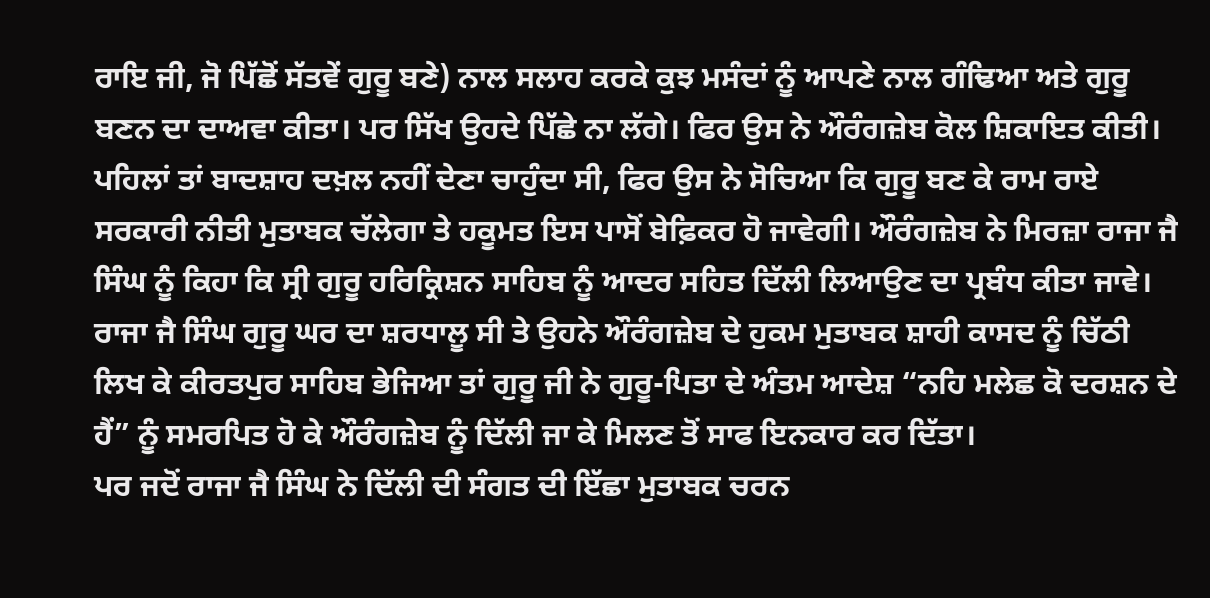ਰਾਇ ਜੀ, ਜੋ ਪਿੱਛੋਂ ਸੱਤਵੇਂ ਗੁਰੂ ਬਣੇ) ਨਾਲ ਸਲਾਹ ਕਰਕੇ ਕੁਝ ਮਸੰਦਾਂ ਨੂੰ ਆਪਣੇ ਨਾਲ ਗੰਢਿਆ ਅਤੇ ਗੁਰੂ ਬਣਨ ਦਾ ਦਾਅਵਾ ਕੀਤਾ। ਪਰ ਸਿੱਖ ਉਹਦੇ ਪਿੱਛੇ ਨਾ ਲੱਗੇ। ਫਿਰ ਉਸ ਨੇ ਔਰੰਗਜ਼ੇਬ ਕੋਲ ਸ਼ਿਕਾਇਤ ਕੀਤੀ। ਪਹਿਲਾਂ ਤਾਂ ਬਾਦਸ਼ਾਹ ਦਖ਼ਲ ਨਹੀਂ ਦੇਣਾ ਚਾਹੁੰਦਾ ਸੀ, ਫਿਰ ਉਸ ਨੇ ਸੋਚਿਆ ਕਿ ਗੁਰੂ ਬਣ ਕੇ ਰਾਮ ਰਾਏ ਸਰਕਾਰੀ ਨੀਤੀ ਮੁਤਾਬਕ ਚੱਲੇਗਾ ਤੇ ਹਕੂਮਤ ਇਸ ਪਾਸੋਂ ਬੇਫ਼ਿਕਰ ਹੋ ਜਾਵੇਗੀ। ਔਰੰਗਜ਼ੇਬ ਨੇ ਮਿਰਜ਼ਾ ਰਾਜਾ ਜੈ ਸਿੰਘ ਨੂੰ ਕਿਹਾ ਕਿ ਸ੍ਰੀ ਗੁਰੂ ਹਰਿਕ੍ਰਿਸ਼ਨ ਸਾਹਿਬ ਨੂੰ ਆਦਰ ਸਹਿਤ ਦਿੱਲੀ ਲਿਆਉਣ ਦਾ ਪ੍ਰਬੰਧ ਕੀਤਾ ਜਾਵੇ। ਰਾਜਾ ਜੈ ਸਿੰਘ ਗੁਰੂ ਘਰ ਦਾ ਸ਼ਰਧਾਲੂ ਸੀ ਤੇ ਉਹਨੇ ਔਰੰਗਜ਼ੇਬ ਦੇ ਹੁਕਮ ਮੁਤਾਬਕ ਸ਼ਾਹੀ ਕਾਸਦ ਨੂੰ ਚਿੱਠੀ ਲਿਖ ਕੇ ਕੀਰਤਪੁਰ ਸਾਹਿਬ ਭੇਜਿਆ ਤਾਂ ਗੁਰੂ ਜੀ ਨੇ ਗੁਰੂ-ਪਿਤਾ ਦੇ ਅੰਤਮ ਆਦੇਸ਼ “ਨਹਿ ਮਲੇਛ ਕੋ ਦਰਸ਼ਨ ਦੇ ਹੈਂ” ਨੂੰ ਸਮਰਪਿਤ ਹੋ ਕੇ ਔਰੰਗਜ਼ੇਬ ਨੂੰ ਦਿੱਲੀ ਜਾ ਕੇ ਮਿਲਣ ਤੋਂ ਸਾਫ ਇਨਕਾਰ ਕਰ ਦਿੱਤਾ।
ਪਰ ਜਦੋਂ ਰਾਜਾ ਜੈ ਸਿੰਘ ਨੇ ਦਿੱਲੀ ਦੀ ਸੰਗਤ ਦੀ ਇੱਛਾ ਮੁਤਾਬਕ ਚਰਨ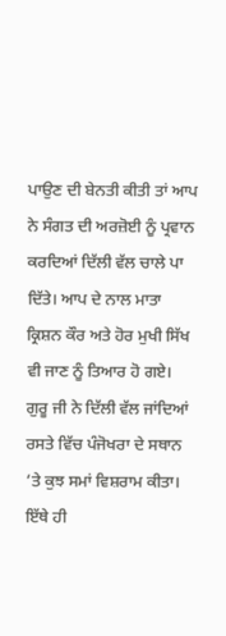ਪਾਉਣ ਦੀ ਬੇਨਤੀ ਕੀਤੀ ਤਾਂ ਆਪ ਨੇ ਸੰਗਤ ਦੀ ਅਰਜ਼ੋਈ ਨੂੰ ਪ੍ਰਵਾਨ ਕਰਦਿਆਂ ਦਿੱਲੀ ਵੱਲ ਚਾਲੇ ਪਾ ਦਿੱਤੇ। ਆਪ ਦੇ ਨਾਲ ਮਾਤਾ ਕ੍ਰਿਸ਼ਨ ਕੌਰ ਅਤੇ ਹੋਰ ਮੁਖੀ ਸਿੱਖ ਵੀ ਜਾਣ ਨੂੰ ਤਿਆਰ ਹੋ ਗਏ।
ਗੁਰੂ ਜੀ ਨੇ ਦਿੱਲੀ ਵੱਲ ਜਾਂਦਿਆਂ ਰਸਤੇ ਵਿੱਚ ਪੰਜੋਖਰਾ ਦੇ ਸਥਾਨ ‘ਤੇ ਕੁਝ ਸਮਾਂ ਵਿਸ਼ਰਾਮ ਕੀਤਾ। ਇੱਥੇ ਹੀ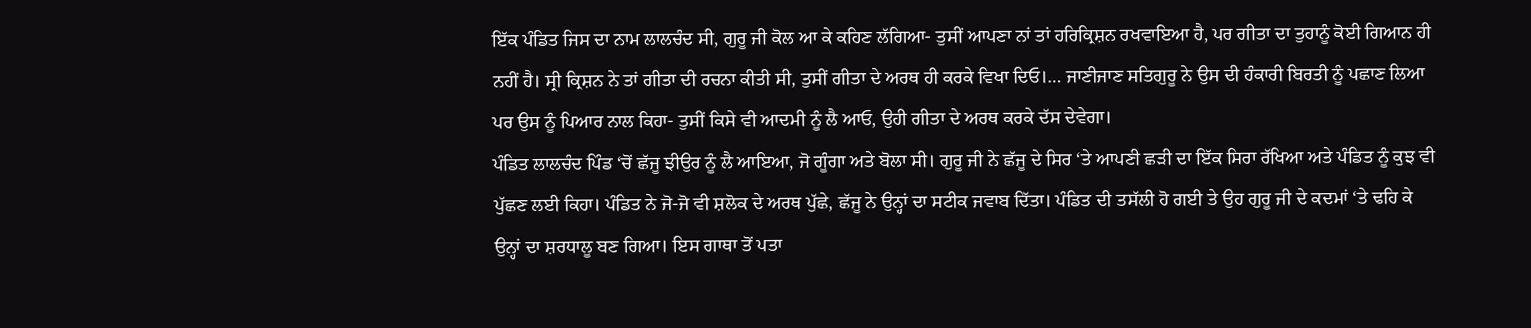ਇੱਕ ਪੰਡਿਤ ਜਿਸ ਦਾ ਨਾਮ ਲਾਲਚੰਦ ਸੀ, ਗੁਰੂ ਜੀ ਕੋਲ ਆ ਕੇ ਕਹਿਣ ਲੱਗਿਆ- ਤੁਸੀਂ ਆਪਣਾ ਨਾਂ ਤਾਂ ਹਰਿਕ੍ਰਿਸ਼ਨ ਰਖਵਾਇਆ ਹੈ, ਪਰ ਗੀਤਾ ਦਾ ਤੁਹਾਨੂੰ ਕੋਈ ਗਿਆਨ ਹੀ ਨਹੀਂ ਹੈ। ਸ੍ਰੀ ਕ੍ਰਿਸ਼ਨ ਨੇ ਤਾਂ ਗੀਤਾ ਦੀ ਰਚਨਾ ਕੀਤੀ ਸੀ, ਤੁਸੀਂ ਗੀਤਾ ਦੇ ਅਰਥ ਹੀ ਕਰਕੇ ਵਿਖਾ ਦਿਓ।… ਜਾਣੀਜਾਣ ਸਤਿਗੁਰੂ ਨੇ ਉਸ ਦੀ ਹੰਕਾਰੀ ਬਿਰਤੀ ਨੂੰ ਪਛਾਣ ਲਿਆ ਪਰ ਉਸ ਨੂੰ ਪਿਆਰ ਨਾਲ ਕਿਹਾ- ਤੁਸੀਂ ਕਿਸੇ ਵੀ ਆਦਮੀ ਨੂੰ ਲੈ ਆਓ, ਉਹੀ ਗੀਤਾ ਦੇ ਅਰਥ ਕਰਕੇ ਦੱਸ ਦੇਵੇਗਾ।
ਪੰਡਿਤ ਲਾਲਚੰਦ ਪਿੰਡ ‘ਚੋਂ ਛੱਜੂ ਝੀਉਰ ਨੂੰ ਲੈ ਆਇਆ, ਜੋ ਗੂੰਗਾ ਅਤੇ ਬੋਲਾ ਸੀ। ਗੁਰੂ ਜੀ ਨੇ ਛੱਜੂ ਦੇ ਸਿਰ ‘ਤੇ ਆਪਣੀ ਛੜੀ ਦਾ ਇੱਕ ਸਿਰਾ ਰੱਖਿਆ ਅਤੇ ਪੰਡਿਤ ਨੂੰ ਕੁਝ ਵੀ ਪੁੱਛਣ ਲਈ ਕਿਹਾ। ਪੰਡਿਤ ਨੇ ਜੋ-ਜੋ ਵੀ ਸ਼ਲੋਕ ਦੇ ਅਰਥ ਪੁੱਛੇ, ਛੱਜੂ ਨੇ ਉਨ੍ਹਾਂ ਦਾ ਸਟੀਕ ਜਵਾਬ ਦਿੱਤਾ। ਪੰਡਿਤ ਦੀ ਤਸੱਲੀ ਹੋ ਗਈ ਤੇ ਉਹ ਗੁਰੂ ਜੀ ਦੇ ਕਦਮਾਂ ‘ਤੇ ਢਹਿ ਕੇ ਉਨ੍ਹਾਂ ਦਾ ਸ਼ਰਧਾਲੂ ਬਣ ਗਿਆ। ਇਸ ਗਾਥਾ ਤੋਂ ਪਤਾ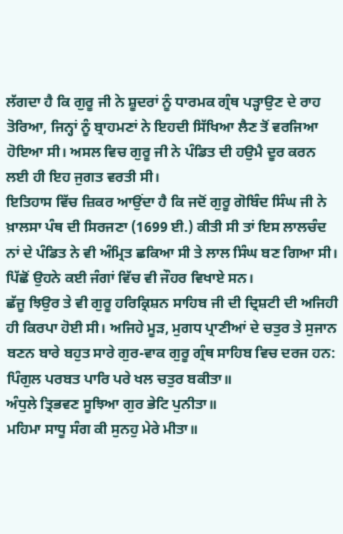ਲੱਗਦਾ ਹੈ ਕਿ ਗੁਰੂ ਜੀ ਨੇ ਸ਼ੂਦਰਾਂ ਨੂੰ ਧਾਰਮਕ ਗ੍ਰੰਥ ਪੜ੍ਹਾਉਣ ਦੇ ਰਾਹ ਤੋਰਿਆ, ਜਿਨ੍ਹਾਂ ਨੂੰ ਬ੍ਰਾਹਮਣਾਂ ਨੇ ਇਹਦੀ ਸਿੱਖਿਆ ਲੈਣ ਤੋਂ ਵਰਜਿਆ ਹੋਇਆ ਸੀ। ਅਸਲ ਵਿਚ ਗੁਰੂ ਜੀ ਨੇ ਪੰਡਿਤ ਦੀ ਹਉਮੈ ਦੂਰ ਕਰਨ ਲਈ ਹੀ ਇਹ ਜੁਗਤ ਵਰਤੀ ਸੀ।
ਇਤਿਹਾਸ ਵਿੱਚ ਜ਼ਿਕਰ ਆਉਂਦਾ ਹੈ ਕਿ ਜਦੋਂ ਗੁਰੂ ਗੋਬਿੰਦ ਸਿੰਘ ਜੀ ਨੇ ਖ਼ਾਲਸਾ ਪੰਥ ਦੀ ਸਿਰਜਣਾ (1699 ਈ.) ਕੀਤੀ ਸੀ ਤਾਂ ਇਸ ਲਾਲਚੰਦ ਨਾਂ ਦੇ ਪੰਡਿਤ ਨੇ ਵੀ ਅੰਮ੍ਰਿਤ ਛਕਿਆ ਸੀ ਤੇ ਲਾਲ ਸਿੰਘ ਬਣ ਗਿਆ ਸੀ। ਪਿੱਛੋਂ ਉਹਨੇ ਕਈ ਜੰਗਾਂ ਵਿੱਚ ਵੀ ਜੌਹਰ ਵਿਖਾਏ ਸਨ।
ਛੱਜੂ ਝਿਉਰ ਤੇ ਵੀ ਗੁਰੂ ਹਰਿਕ੍ਰਿਸ਼ਨ ਸਾਹਿਬ ਜੀ ਦੀ ਦ੍ਰਿਸ਼ਟੀ ਦੀ ਅਜਿਹੀ ਹੀ ਕਿਰਪਾ ਹੋਈ ਸੀ। ਅਜਿਹੇ ਮੂੜ, ਮੁਗਧ ਪ੍ਰਾਣੀਆਂ ਦੇ ਚਤੁਰ ਤੇ ਸੁਜਾਨ ਬਣਨ ਬਾਰੇ ਬਹੁਤ ਸਾਰੇ ਗੁਰ-ਵਾਕ ਗੁਰੂ ਗ੍ਰੰਥ ਸਾਹਿਬ ਵਿਚ ਦਰਜ ਹਨ:
ਪਿੰਗੁਲ ਪਰਬਤ ਪਾਰਿ ਪਰੇ ਖਲ ਚਤੁਰ ਬਕੀਤਾ॥
ਅੰਧੁਲੇ ਤ੍ਰਿਭਵਣ ਸੂਝਿਆ ਗੁਰ ਭੇਟਿ ਪੁਨੀਤਾ॥
ਮਹਿਮਾ ਸਾਧੂ ਸੰਗ ਕੀ ਸੁਨਹੁ ਮੇਰੇ ਮੀਤਾ॥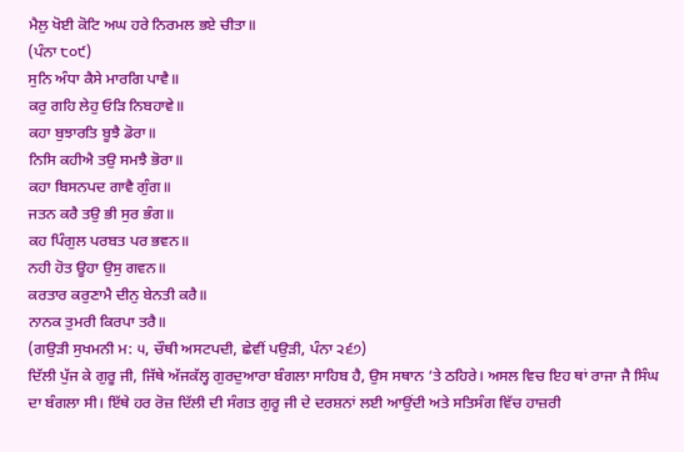ਮੈਲੁ ਖੋਈ ਕੋਟਿ ਅਘ ਹਰੇ ਨਿਰਮਲ ਭਏ ਚੀਤਾ॥
(ਪੰਨਾ ੮੦੯)
ਸੁਨਿ ਅੰਧਾ ਕੈਸੇ ਮਾਰਗਿ ਪਾਵੈ॥
ਕਰੁ ਗਹਿ ਲੇਹੁ ਓੜਿ ਨਿਬਹਾਵੇ॥
ਕਹਾ ਬੁਝਾਰਤਿ ਬੂਝੈ ਡੋਰਾ॥
ਨਿਸਿ ਕਹੀਐ ਤਉ ਸਮਝੈ ਭੋਰਾ॥
ਕਹਾ ਬਿਸਨਪਦ ਗਾਵੈ ਗੁੰਗ॥
ਜਤਨ ਕਰੈ ਤਉ ਭੀ ਸੁਰ ਭੰਗ॥
ਕਹ ਪਿੰਗੁਲ ਪਰਬਤ ਪਰ ਭਵਨ॥
ਨਹੀ ਹੋਤ ਊਹਾ ਉਸੁ ਗਵਨ॥
ਕਰਤਾਰ ਕਰੁਣਾਮੈ ਦੀਨੁ ਬੇਨਤੀ ਕਰੈ॥
ਨਾਨਕ ਤੁਮਰੀ ਕਿਰਪਾ ਤਰੈ॥
(ਗਉੜੀ ਸੁਖਮਨੀ ਮ: ੫, ਚੌਥੀ ਅਸਟਪਦੀ, ਛੇਵੀਂ ਪਉੜੀ, ਪੰਨਾ ੨੬੭)
ਦਿੱਲੀ ਪੁੱਜ ਕੇ ਗੁਰੂ ਜੀ, ਜਿੱਥੇ ਅੱਜਕੱਲ੍ਹ ਗੁਰਦੁਆਰਾ ਬੰਗਲਾ ਸਾਹਿਬ ਹੈ, ਉਸ ਸਥਾਨ ‘ਤੇ ਠਹਿਰੇ। ਅਸਲ ਵਿਚ ਇਹ ਥਾਂ ਰਾਜਾ ਜੈ ਸਿੰਘ ਦਾ ਬੰਗਲਾ ਸੀ। ਇੱਥੇ ਹਰ ਰੋਜ਼ ਦਿੱਲੀ ਦੀ ਸੰਗਤ ਗੁਰੂ ਜੀ ਦੇ ਦਰਸ਼ਨਾਂ ਲਈ ਆਉਂਦੀ ਅਤੇ ਸਤਿਸੰਗ ਵਿੱਚ ਹਾਜ਼ਰੀ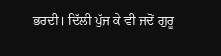ਭਰਦੀ। ਦਿੱਲੀ ਪੁੱਜ ਕੇ ਵੀ ਜਦੋਂ ਗੁਰੂ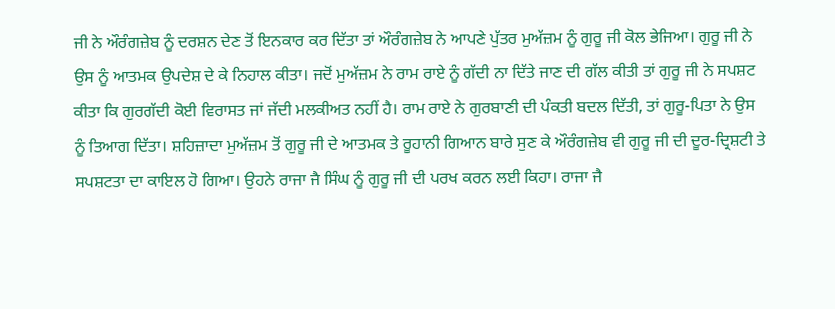ਜੀ ਨੇ ਔਰੰਗਜ਼ੇਬ ਨੂੰ ਦਰਸ਼ਨ ਦੇਣ ਤੋਂ ਇਨਕਾਰ ਕਰ ਦਿੱਤਾ ਤਾਂ ਔਰੰਗਜ਼ੇਬ ਨੇ ਆਪਣੇ ਪੁੱਤਰ ਮੁਅੱਜ਼ਮ ਨੂੰ ਗੁਰੂ ਜੀ ਕੋਲ ਭੇਜਿਆ। ਗੁਰੂ ਜੀ ਨੇ ਉਸ ਨੂੰ ਆਤਮਕ ਉਪਦੇਸ਼ ਦੇ ਕੇ ਨਿਹਾਲ ਕੀਤਾ। ਜਦੋਂ ਮੁਅੱਜ਼ਮ ਨੇ ਰਾਮ ਰਾਏ ਨੂੰ ਗੱਦੀ ਨਾ ਦਿੱਤੇ ਜਾਣ ਦੀ ਗੱਲ ਕੀਤੀ ਤਾਂ ਗੁਰੂ ਜੀ ਨੇ ਸਪਸ਼ਟ ਕੀਤਾ ਕਿ ਗੁਰਗੱਦੀ ਕੋਈ ਵਿਰਾਸਤ ਜਾਂ ਜੱਦੀ ਮਲਕੀਅਤ ਨਹੀਂ ਹੈ। ਰਾਮ ਰਾਏ ਨੇ ਗੁਰਬਾਣੀ ਦੀ ਪੰਕਤੀ ਬਦਲ ਦਿੱਤੀ, ਤਾਂ ਗੁਰੂ-ਪਿਤਾ ਨੇ ਉਸ ਨੂੰ ਤਿਆਗ ਦਿੱਤਾ। ਸ਼ਹਿਜ਼ਾਦਾ ਮੁਅੱਜ਼ਮ ਤੋਂ ਗੁਰੂ ਜੀ ਦੇ ਆਤਮਕ ਤੇ ਰੂਹਾਨੀ ਗਿਆਨ ਬਾਰੇ ਸੁਣ ਕੇ ਔਰੰਗਜ਼ੇਬ ਵੀ ਗੁਰੂ ਜੀ ਦੀ ਦੂਰ-ਦ੍ਰਿਸ਼ਟੀ ਤੇ ਸਪਸ਼ਟਤਾ ਦਾ ਕਾਇਲ ਹੋ ਗਿਆ। ਉਹਨੇ ਰਾਜਾ ਜੈ ਸਿੰਘ ਨੂੰ ਗੁਰੂ ਜੀ ਦੀ ਪਰਖ ਕਰਨ ਲਈ ਕਿਹਾ। ਰਾਜਾ ਜੈ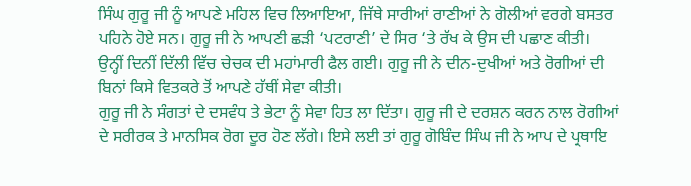ਸਿੰਘ ਗੁਰੂ ਜੀ ਨੂੰ ਆਪਣੇ ਮਹਿਲ ਵਿਚ ਲਿਆਇਆ, ਜਿੱਥੇ ਸਾਰੀਆਂ ਰਾਣੀਆਂ ਨੇ ਗੋਲੀਆਂ ਵਰਗੇ ਬਸਤਰ ਪਹਿਨੇ ਹੋਏ ਸਨ। ਗੁਰੂ ਜੀ ਨੇ ਆਪਣੀ ਛੜੀ ‘ਪਟਰਾਣੀ’ ਦੇ ਸਿਰ ‘ਤੇ ਰੱਖ ਕੇ ਉਸ ਦੀ ਪਛਾਣ ਕੀਤੀ।
ਉਨ੍ਹੀਂ ਦਿਨੀਂ ਦਿੱਲੀ ਵਿੱਚ ਚੇਚਕ ਦੀ ਮਹਾਂਮਾਰੀ ਫੈਲ ਗਈ। ਗੁਰੂ ਜੀ ਨੇ ਦੀਨ-ਦੁਖੀਆਂ ਅਤੇ ਰੋਗੀਆਂ ਦੀ ਬਿਨਾਂ ਕਿਸੇ ਵਿਤਕਰੇ ਤੋਂ ਆਪਣੇ ਹੱਥੀਂ ਸੇਵਾ ਕੀਤੀ।
ਗੁਰੂ ਜੀ ਨੇ ਸੰਗਤਾਂ ਦੇ ਦਸਵੰਧ ਤੇ ਭੇਟਾ ਨੂੰ ਸੇਵਾ ਹਿਤ ਲਾ ਦਿੱਤਾ। ਗੁਰੂ ਜੀ ਦੇ ਦਰਸ਼ਨ ਕਰਨ ਨਾਲ ਰੋਗੀਆਂ ਦੇ ਸਰੀਰਕ ਤੇ ਮਾਨਸਿਕ ਰੋਗ ਦੂਰ ਹੋਣ ਲੱਗੇ। ਇਸੇ ਲਈ ਤਾਂ ਗੁਰੂ ਗੋਬਿੰਦ ਸਿੰਘ ਜੀ ਨੇ ਆਪ ਦੇ ਪ੍ਰਥਾਇ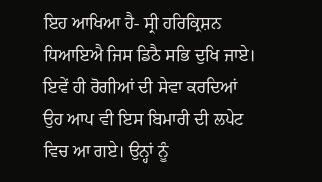ਇਹ ਆਖਿਆ ਹੈ- ਸ੍ਰੀ ਹਰਿਕ੍ਰਿਸ਼ਨ ਧਿਆਇਐ ਜਿਸ ਡਿਠੈ ਸਭਿ ਦੁਖਿ ਜਾਏ। ਇਵੇਂ ਹੀ ਰੋਗੀਆਂ ਦੀ ਸੇਵਾ ਕਰਦਿਆਂ ਉਹ ਆਪ ਵੀ ਇਸ ਬਿਮਾਰੀ ਦੀ ਲਪੇਟ ਵਿਚ ਆ ਗਏ। ਉਨ੍ਹਾਂ ਨੂੰ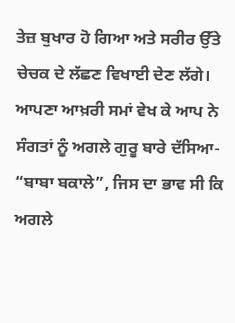ਤੇਜ਼ ਬੁਖਾਰ ਹੋ ਗਿਆ ਅਤੇ ਸਰੀਰ ਉੱਤੇ ਚੇਚਕ ਦੇ ਲੱਛਣ ਵਿਖਾਈ ਦੇਣ ਲੱਗੇ। ਆਪਣਾ ਆਖ਼ਰੀ ਸਮਾਂ ਵੇਖ ਕੇ ਆਪ ਨੇ ਸੰਗਤਾਂ ਨੂੰ ਅਗਲੇ ਗੁਰੂ ਬਾਰੇ ਦੱਸਿਆ- “ਬਾਬਾ ਬਕਾਲੇ”, ਜਿਸ ਦਾ ਭਾਵ ਸੀ ਕਿ ਅਗਲੇ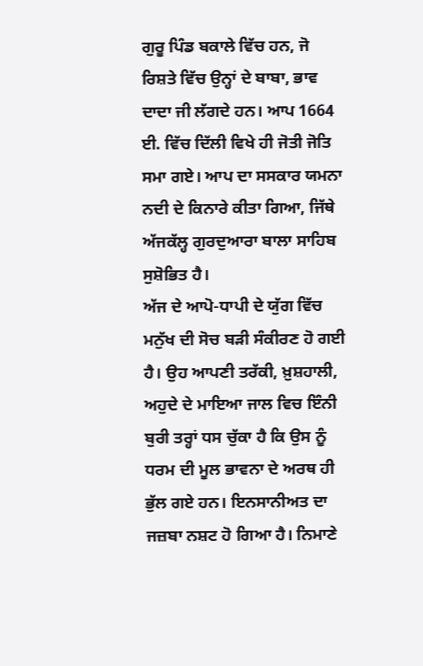ਗੁਰੂ ਪਿੰਡ ਬਕਾਲੇ ਵਿੱਚ ਹਨ, ਜੋ ਰਿਸ਼ਤੇ ਵਿੱਚ ਉਨ੍ਹਾਂ ਦੇ ਬਾਬਾ, ਭਾਵ ਦਾਦਾ ਜੀ ਲੱਗਦੇ ਹਨ। ਆਪ 1664 ਈ. ਵਿੱਚ ਦਿੱਲੀ ਵਿਖੇ ਹੀ ਜੋਤੀ ਜੋਤਿ ਸਮਾ ਗਏ। ਆਪ ਦਾ ਸਸਕਾਰ ਯਮਨਾ ਨਦੀ ਦੇ ਕਿਨਾਰੇ ਕੀਤਾ ਗਿਆ, ਜਿੱਥੇ ਅੱਜਕੱਲ੍ਹ ਗੁਰਦੁਆਰਾ ਬਾਲਾ ਸਾਹਿਬ ਸੁਸ਼ੋਭਿਤ ਹੈ।
ਅੱਜ ਦੇ ਆਪੋ-ਧਾਪੀ ਦੇ ਯੁੱਗ ਵਿੱਚ ਮਨੁੱਖ ਦੀ ਸੋਚ ਬੜੀ ਸੰਕੀਰਣ ਹੋ ਗਈ ਹੈ। ਉਹ ਆਪਣੀ ਤਰੱਕੀ, ਖ਼ੁਸ਼ਹਾਲੀ, ਅਹੁਦੇ ਦੇ ਮਾਇਆ ਜਾਲ ਵਿਚ ਇੰਨੀ ਬੁਰੀ ਤਰ੍ਹਾਂ ਧਸ ਚੁੱਕਾ ਹੈ ਕਿ ਉਸ ਨੂੰ ਧਰਮ ਦੀ ਮੂਲ ਭਾਵਨਾ ਦੇ ਅਰਥ ਹੀ ਭੁੱਲ ਗਏ ਹਨ। ਇਨਸਾਨੀਅਤ ਦਾ ਜਜ਼ਬਾ ਨਸ਼ਟ ਹੋ ਗਿਆ ਹੈ। ਨਿਮਾਣੇ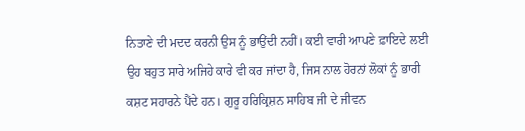ਨਿਤਾਣੇ ਦੀ ਮਦਦ ਕਰਨੀ ਉਸ ਨੂੰ ਭਾਉਂਦੀ ਨਹੀਂ। ਕਈ ਵਾਰੀ ਆਪਣੇ ਫ਼ਾਇਦੇ ਲਈ ਉਹ ਬਹੁਤ ਸਾਰੇ ਅਜਿਹੇ ਕਾਰੇ ਵੀ ਕਰ ਜਾਂਦਾ ਹੈ, ਜਿਸ ਨਾਲ ਹੋਰਨਾਂ ਲੋਕਾਂ ਨੂੰ ਭਾਰੀ ਕਸ਼ਟ ਸਹਾਰਨੇ ਪੈਂਦੇ ਹਨ। ਗੁਰੂ ਹਰਿਕ੍ਰਿਸ਼ਨ ਸਾਹਿਬ ਜੀ ਦੇ ਜੀਵਨ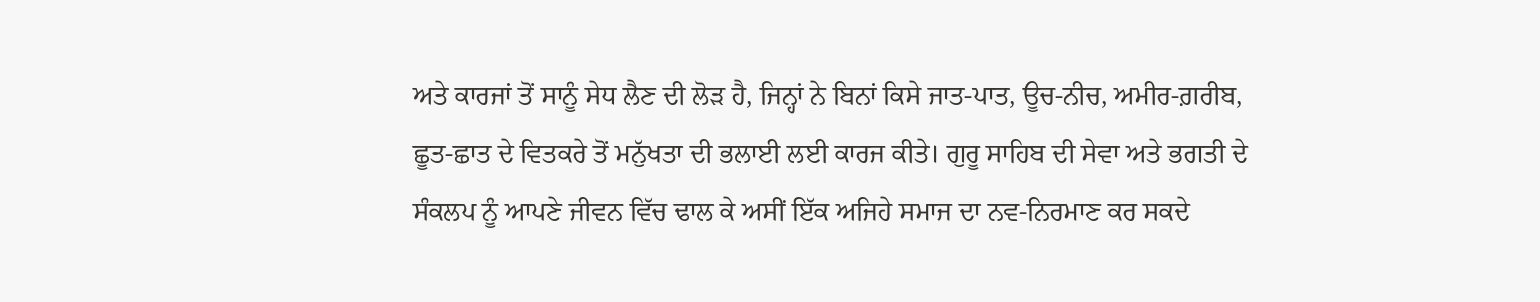ਅਤੇ ਕਾਰਜਾਂ ਤੋਂ ਸਾਨੂੰ ਸੇਧ ਲੈਣ ਦੀ ਲੋੜ ਹੈ, ਜਿਨ੍ਹਾਂ ਨੇ ਬਿਨਾਂ ਕਿਸੇ ਜਾਤ-ਪਾਤ, ਊਚ-ਨੀਚ, ਅਮੀਰ-ਗ਼ਰੀਬ, ਛੂਤ-ਛਾਤ ਦੇ ਵਿਤਕਰੇ ਤੋਂ ਮਨੁੱਖਤਾ ਦੀ ਭਲਾਈ ਲਈ ਕਾਰਜ ਕੀਤੇ। ਗੁਰੂ ਸਾਹਿਬ ਦੀ ਸੇਵਾ ਅਤੇ ਭਗਤੀ ਦੇ ਸੰਕਲਪ ਨੂੰ ਆਪਣੇ ਜੀਵਨ ਵਿੱਚ ਢਾਲ ਕੇ ਅਸੀਂ ਇੱਕ ਅਜਿਹੇ ਸਮਾਜ ਦਾ ਨਵ-ਨਿਰਮਾਣ ਕਰ ਸਕਦੇ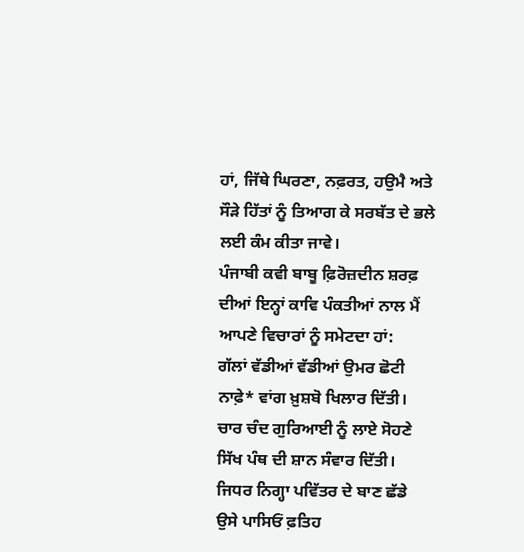ਹਾਂ, ਜਿੱਥੇ ਘਿਰਣਾ, ਨਫ਼ਰਤ, ਹਉਮੈ ਅਤੇ ਸੌੜੇ ਹਿੱਤਾਂ ਨੂੰ ਤਿਆਗ ਕੇ ਸਰਬੱਤ ਦੇ ਭਲੇ ਲਈ ਕੰਮ ਕੀਤਾ ਜਾਵੇ।
ਪੰਜਾਬੀ ਕਵੀ ਬਾਬੂ ਫ਼ਿਰੋਜ਼ਦੀਨ ਸ਼ਰਫ਼ ਦੀਆਂ ਇਨ੍ਹਾਂ ਕਾਵਿ ਪੰਕਤੀਆਂ ਨਾਲ ਮੈਂ ਆਪਣੇ ਵਿਚਾਰਾਂ ਨੂੰ ਸਮੇਟਦਾ ਹਾਂ:
ਗੱਲਾਂ ਵੱਡੀਆਂ ਵੱਡੀਆਂ ਉਮਰ ਛੋਟੀ
ਨਾਫ਼ੇ* ਵਾਂਗ ਖ਼ੁਸ਼ਬੋ ਖਿਲਾਰ ਦਿੱਤੀ।
ਚਾਰ ਚੰਦ ਗੁਰਿਆਈ ਨੂੰ ਲਾਏ ਸੋਹਣੇ
ਸਿੱਖ ਪੰਥ ਦੀ ਸ਼ਾਨ ਸੰਵਾਰ ਦਿੱਤੀ।
ਜਿਧਰ ਨਿਗ੍ਹਾ ਪਵਿੱਤਰ ਦੇ ਬਾਣ ਛੱਡੇ
ਉਸੇ ਪਾਸਿਓਂ ਫ਼ਤਿਹ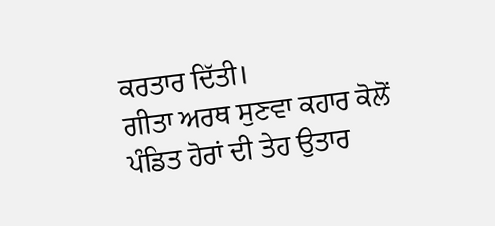ਕਰਤਾਰ ਦਿੱਤੀ।
ਗੀਤਾ ਅਰਥ ਸੁਣਵਾ ਕਹਾਰ ਕੋਲੋਂ
ਪੰਡਿਤ ਹੋਰਾਂ ਦੀ ਤੇਹ ਉਤਾਰ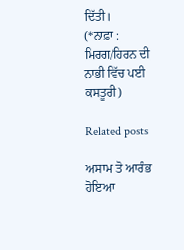ਦਿੱਤੀ।
(*ਨਾਫ਼ਾ : ਮਿਰਗ/ਹਿਰਨ ਦੀ ਨਾਭੀ ਵਿੱਚ ਪਈ ਕਸਤੂਰੀ)

Related posts

ਅਸਾਮ ਤੋ ਆਰੰਭ ਹੋਇਆ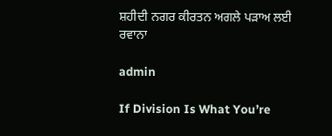ਸ਼ਹੀਦੀ ਨਗਰ ਕੀਰਤਨ ਅਗਲੇ ਪੜਾਅ ਲਈ ਰਵਾਨਾ

admin

If Division Is What You’re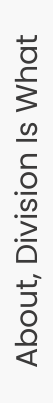About, Division Is What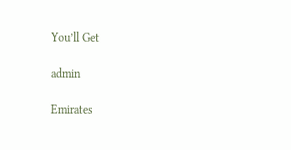You’ll Get

admin

Emirates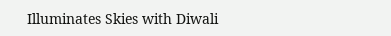Illuminates Skies with Diwali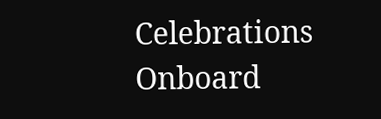Celebrations Onboard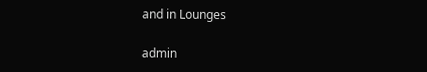and in Lounges

admin